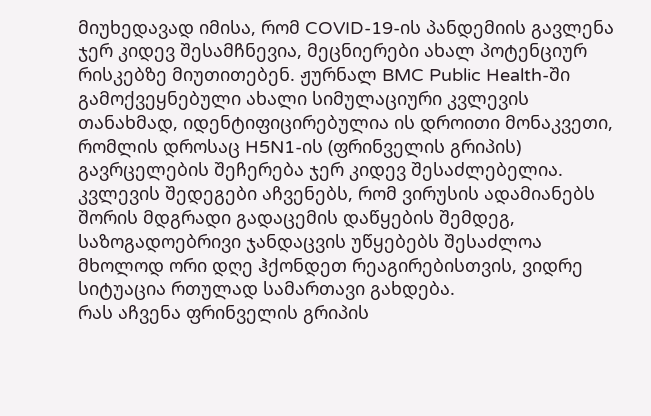მიუხედავად იმისა, რომ COVID-19-ის პანდემიის გავლენა ჯერ კიდევ შესამჩნევია, მეცნიერები ახალ პოტენციურ რისკებზე მიუთითებენ. ჟურნალ BMC Public Health-ში გამოქვეყნებული ახალი სიმულაციური კვლევის თანახმად, იდენტიფიცირებულია ის დროითი მონაკვეთი, რომლის დროსაც H5N1-ის (ფრინველის გრიპის) გავრცელების შეჩერება ჯერ კიდევ შესაძლებელია.
კვლევის შედეგები აჩვენებს, რომ ვირუსის ადამიანებს შორის მდგრადი გადაცემის დაწყების შემდეგ, საზოგადოებრივი ჯანდაცვის უწყებებს შესაძლოა მხოლოდ ორი დღე ჰქონდეთ რეაგირებისთვის, ვიდრე სიტუაცია რთულად სამართავი გახდება.
რას აჩვენა ფრინველის გრიპის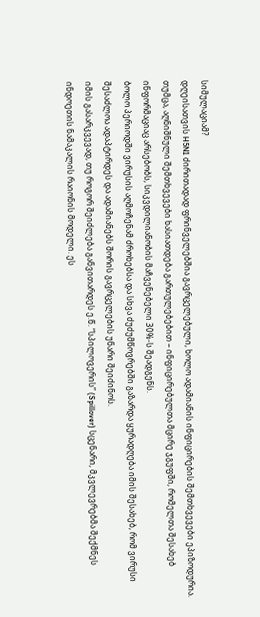სიმულაციამ?
დღეისათვის H5N1 ძირითადად ფრინველებშია გავრცელებული, ხოლო ადამიანის ინფიცირების შემთხვევები ეპიზოდურია. თუმცა, აღნიშნული შემთხვევები ხასიათდება გართულებებით – ინფიცირებულთა მცირე ჯგუფში, რომელთა შესახებ ინფორმაციაც არსებობს, სიკვდილიანობის მაჩვენებელი 30%-ს შეადგენს.
ბოლო პერიოდში ვირუსის აღმოჩენამ ძროხებსა და სხვა ძუძუმწოვრებში გაზარდა ყურადღება იმის შესახებ, რომ ვირუსი შესაძლოა ადაპტირდეს და ადამიანებს შორის გავრცელების უნარი შეიძინოს.
იმის გასარკვევად, თუ როგორ შეიძლება განვითარდეს ე.წ. “სპილოვერის” (Spillover) სცენარი, მკვლევრებმა შექმნეს ინდოეთის ნამაკალის რაიონის მოდელი. ეს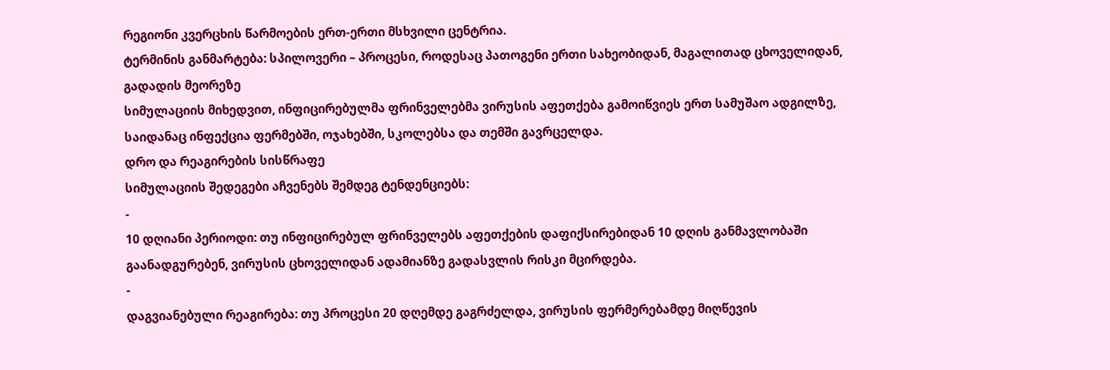რეგიონი კვერცხის წარმოების ერთ-ერთი მსხვილი ცენტრია.
ტერმინის განმარტება: სპილოვერი – პროცესი, როდესაც პათოგენი ერთი სახეობიდან, მაგალითად ცხოველიდან, გადადის მეორეზე
სიმულაციის მიხედვით, ინფიცირებულმა ფრინველებმა ვირუსის აფეთქება გამოიწვიეს ერთ სამუშაო ადგილზე, საიდანაც ინფექცია ფერმებში, ოჯახებში, სკოლებსა და თემში გავრცელდა.
დრო და რეაგირების სისწრაფე
სიმულაციის შედეგები აჩვენებს შემდეგ ტენდენციებს:
-
10 დღიანი პერიოდი: თუ ინფიცირებულ ფრინველებს აფეთქების დაფიქსირებიდან 10 დღის განმავლობაში გაანადგურებენ, ვირუსის ცხოველიდან ადამიანზე გადასვლის რისკი მცირდება.
-
დაგვიანებული რეაგირება: თუ პროცესი 20 დღემდე გაგრძელდა, ვირუსის ფერმერებამდე მიღწევის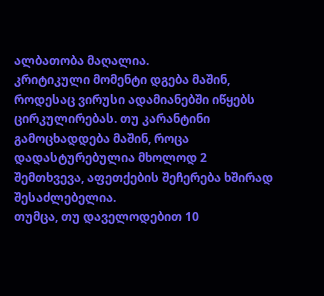ალბათობა მაღალია.
კრიტიკული მომენტი დგება მაშინ, როდესაც ვირუსი ადამიანებში იწყებს ცირკულირებას. თუ კარანტინი გამოცხადდება მაშინ, როცა დადასტურებულია მხოლოდ 2 შემთხვევა, აფეთქების შეჩერება ხშირად შესაძლებელია.
თუმცა, თუ დაველოდებით 10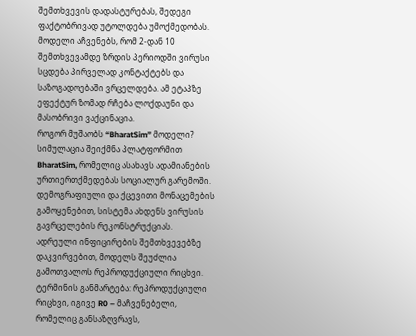შემთხვევის დადასტურებას, შედეგი ფაქტობრივად უტოლდება უმოქმედობას. მოდელი აჩვენებს, რომ 2-დან 10 შემთხვევამდე ზრდის პერიოდში ვირუსი სცდება პირველად კონტაქტებს და საზოგადოებაში ვრცელდება. ამ ეტაპზე ეფექტურ ზომად რჩება ლოქდაუნი და მასობრივი ვაქცინაცია.
როგორ მუშაობს “BharatSim” მოდელი?
სიმულაცია შეიქმნა პლატფორმით BharatSim, რომელიც ასახავს ადამიანების ურთიერთქმედებას სოციალურ გარემოში. დემოგრაფიული და ქცევითი მონაცემების გამოყენებით, სისტემა ახდენს ვირუსის გავრცელების რეკონსტრუქციას.
ადრეული ინფიცირების შემთხვევებზე დაკვირვებით, მოდელს შეუძლია გამოთვალოს რეპროდუქციული რიცხვი.
ტერმინის განმარტება: რეპროდუქციული რიცხვი, იგივე R0 – მაჩვენებელი, რომელიც განსაზღვრავს,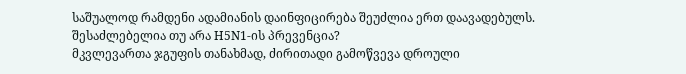საშუალოდ რამდენი ადამიანის დაინფიცირება შეუძლია ერთ დაავადებულს.
შესაძლებელია თუ არა H5N1-ის პრევენცია?
მკვლევართა ჯგუფის თანახმად, ძირითადი გამოწვევა დროული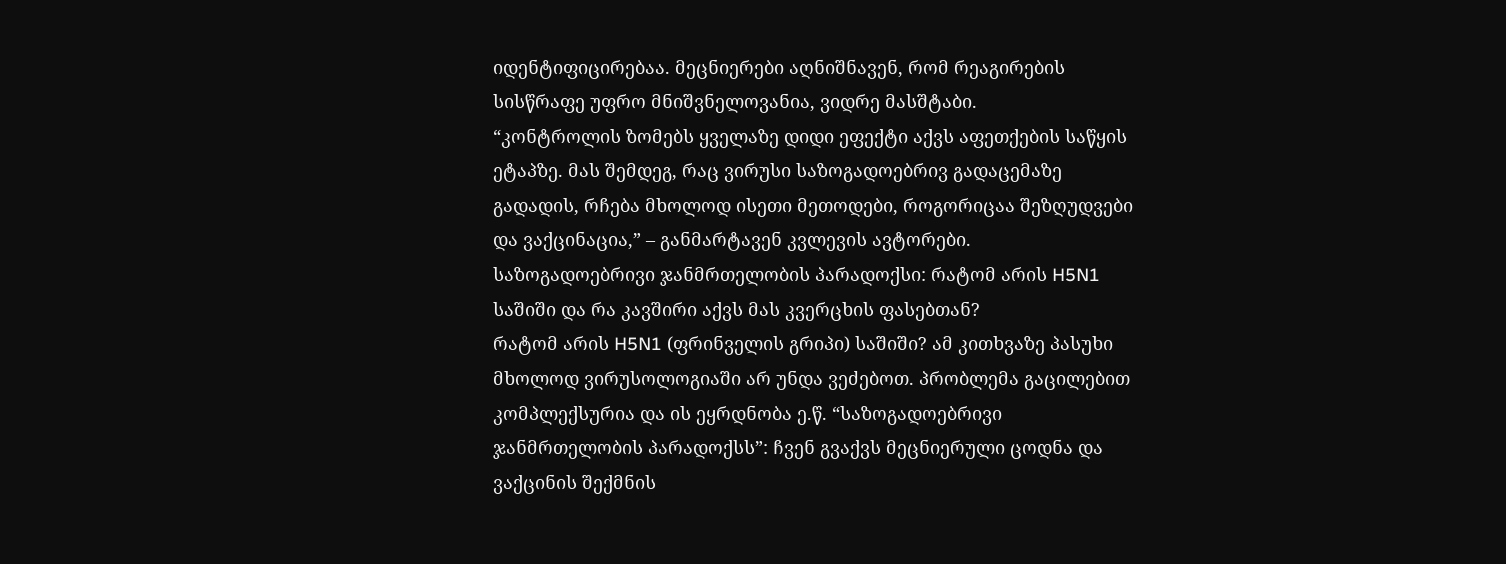იდენტიფიცირებაა. მეცნიერები აღნიშნავენ, რომ რეაგირების სისწრაფე უფრო მნიშვნელოვანია, ვიდრე მასშტაბი.
“კონტროლის ზომებს ყველაზე დიდი ეფექტი აქვს აფეთქების საწყის ეტაპზე. მას შემდეგ, რაც ვირუსი საზოგადოებრივ გადაცემაზე გადადის, რჩება მხოლოდ ისეთი მეთოდები, როგორიცაა შეზღუდვები და ვაქცინაცია,” – განმარტავენ კვლევის ავტორები.
საზოგადოებრივი ჯანმრთელობის პარადოქსი: რატომ არის H5N1 საშიში და რა კავშირი აქვს მას კვერცხის ფასებთან?
რატომ არის H5N1 (ფრინველის გრიპი) საშიში? ამ კითხვაზე პასუხი მხოლოდ ვირუსოლოგიაში არ უნდა ვეძებოთ. პრობლემა გაცილებით კომპლექსურია და ის ეყრდნობა ე.წ. “საზოგადოებრივი ჯანმრთელობის პარადოქსს”: ჩვენ გვაქვს მეცნიერული ცოდნა და ვაქცინის შექმნის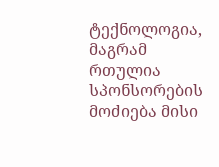ტექნოლოგია, მაგრამ რთულია სპონსორების მოძიება მისი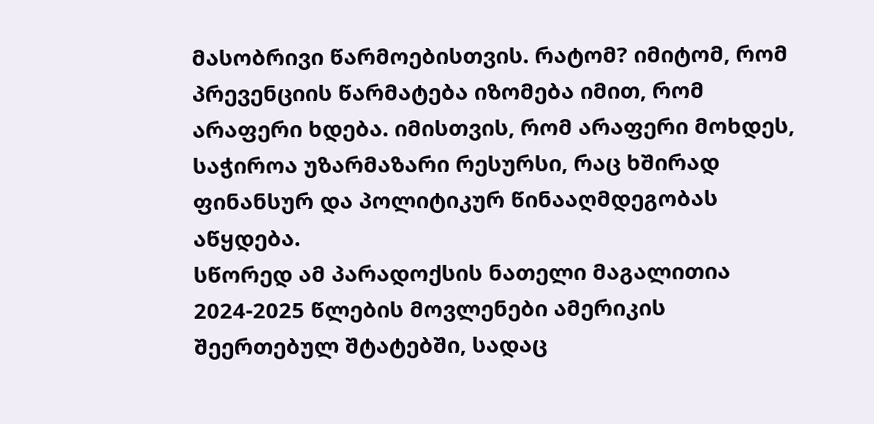მასობრივი წარმოებისთვის. რატომ? იმიტომ, რომ პრევენციის წარმატება იზომება იმით, რომ არაფერი ხდება. იმისთვის, რომ არაფერი მოხდეს, საჭიროა უზარმაზარი რესურსი, რაც ხშირად ფინანსურ და პოლიტიკურ წინააღმდეგობას აწყდება.
სწორედ ამ პარადოქსის ნათელი მაგალითია 2024-2025 წლების მოვლენები ამერიკის შეერთებულ შტატებში, სადაც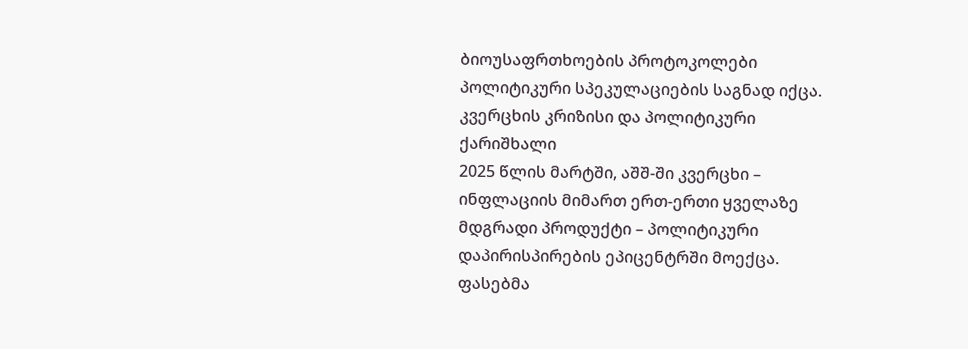ბიოუსაფრთხოების პროტოკოლები პოლიტიკური სპეკულაციების საგნად იქცა.
კვერცხის კრიზისი და პოლიტიკური ქარიშხალი
2025 წლის მარტში, აშშ-ში კვერცხი – ინფლაციის მიმართ ერთ-ერთი ყველაზე მდგრადი პროდუქტი – პოლიტიკური დაპირისპირების ეპიცენტრში მოექცა. ფასებმა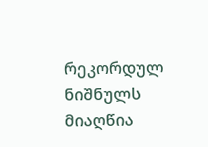რეკორდულ ნიშნულს მიაღწია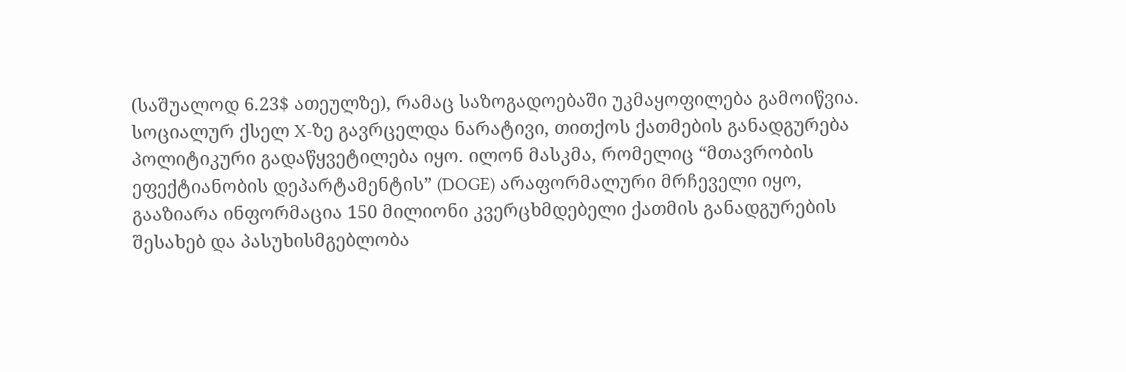(საშუალოდ 6.23$ ათეულზე), რამაც საზოგადოებაში უკმაყოფილება გამოიწვია.
სოციალურ ქსელ X-ზე გავრცელდა ნარატივი, თითქოს ქათმების განადგურება პოლიტიკური გადაწყვეტილება იყო. ილონ მასკმა, რომელიც “მთავრობის ეფექტიანობის დეპარტამენტის” (DOGE) არაფორმალური მრჩეველი იყო, გააზიარა ინფორმაცია 150 მილიონი კვერცხმდებელი ქათმის განადგურების შესახებ და პასუხისმგებლობა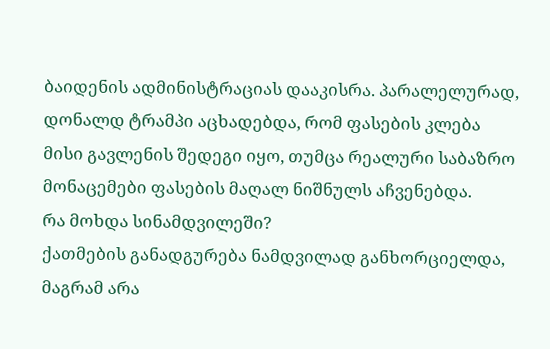ბაიდენის ადმინისტრაციას დააკისრა. პარალელურად, დონალდ ტრამპი აცხადებდა, რომ ფასების კლება მისი გავლენის შედეგი იყო, თუმცა რეალური საბაზრო მონაცემები ფასების მაღალ ნიშნულს აჩვენებდა.
რა მოხდა სინამდვილეში?
ქათმების განადგურება ნამდვილად განხორციელდა, მაგრამ არა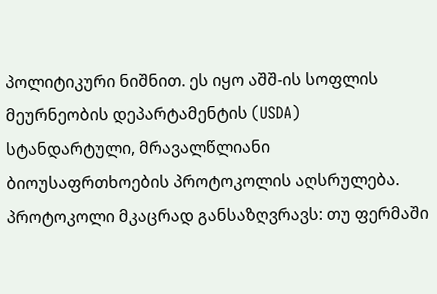პოლიტიკური ნიშნით. ეს იყო აშშ-ის სოფლის მეურნეობის დეპარტამენტის (USDA) სტანდარტული, მრავალწლიანი ბიოუსაფრთხოების პროტოკოლის აღსრულება. პროტოკოლი მკაცრად განსაზღვრავს: თუ ფერმაში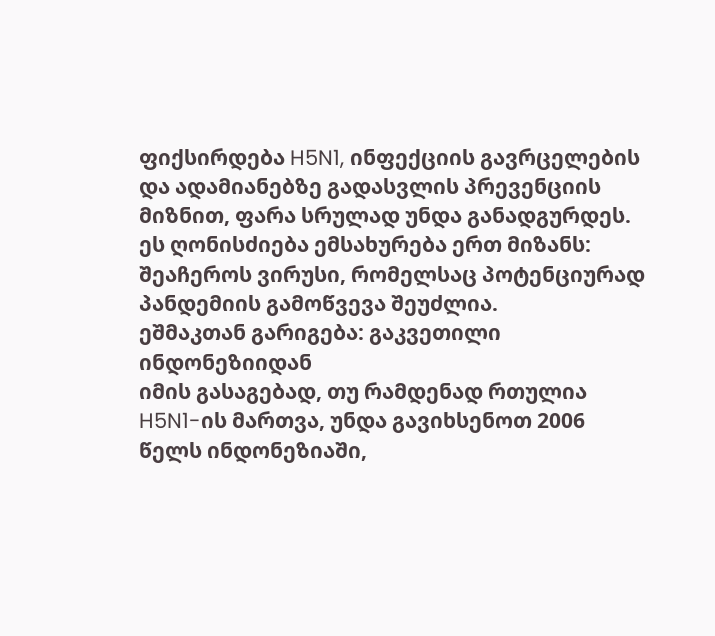ფიქსირდება H5N1, ინფექციის გავრცელების და ადამიანებზე გადასვლის პრევენციის მიზნით, ფარა სრულად უნდა განადგურდეს.
ეს ღონისძიება ემსახურება ერთ მიზანს: შეაჩეროს ვირუსი, რომელსაც პოტენციურად პანდემიის გამოწვევა შეუძლია.
ეშმაკთან გარიგება: გაკვეთილი ინდონეზიიდან
იმის გასაგებად, თუ რამდენად რთულია H5N1-ის მართვა, უნდა გავიხსენოთ 2006 წელს ინდონეზიაში,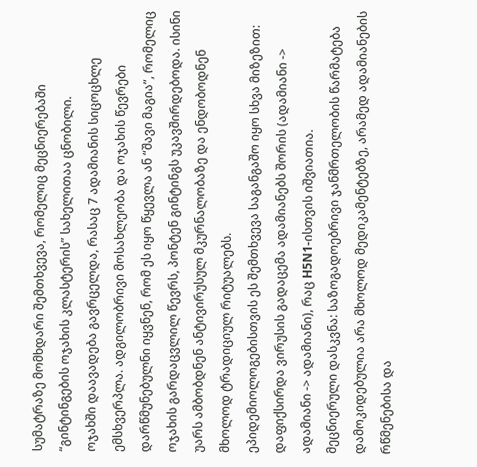სუმატრაზე მომხდარი შემთხვევა, რომელიც მეცნიერებაში “გინტინგების ოჯახის კლასტერის” სახელითაა ცნობილი.
ოჯახში დაავადება გავრცელდა, რასაც 7 ადამიანის სიცოცხლე ემსხვერპლა. ადგილობრივი მოსახლეობა და ოჯახის წევრები დარწმუნებულნი იყვნენ, რომ ეს იყო წყევლა ან “შავი მაგია”, რომელიც ოჯახის გარდაცვლილ წევრს, პონტენ გინტინგს უკავშირდებოდა. ისინი უარს ამბობდნენ ანტივირუსულ მკურნალობაზე და ენდობოდნენ მხოლოდ ტრადიციულ რიტუალებს.
ეპიდემიოლოგებისთვის ეს შემთხვევა საგანგაშო იყო სხვა მიზეზით: დაფიქსირდა ვირუსის გადაცემა ადამიანებს შორის (ადამიანი -> ადამიანი -> ადამიანი), რაც H5N1-ისთვის იშვიათია.
მეცნიერული დასკვნა: საზოგადოებრივი ჯანმრთელობის წარმატება დამოკიდებულია არა მხოლოდ მედიკამენტებზე, არამედ ადამიანების რწმენებისა და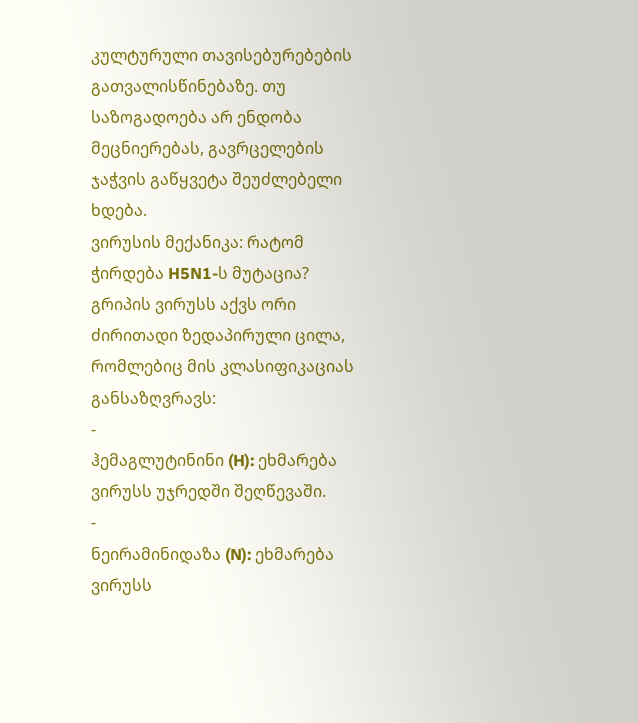კულტურული თავისებურებების გათვალისწინებაზე. თუ საზოგადოება არ ენდობა მეცნიერებას, გავრცელების ჯაჭვის გაწყვეტა შეუძლებელი ხდება.
ვირუსის მექანიკა: რატომ ჭირდება H5N1-ს მუტაცია?
გრიპის ვირუსს აქვს ორი ძირითადი ზედაპირული ცილა, რომლებიც მის კლასიფიკაციას განსაზღვრავს:
-
ჰემაგლუტინინი (H): ეხმარება ვირუსს უჯრედში შეღწევაში.
-
ნეირამინიდაზა (N): ეხმარება ვირუსს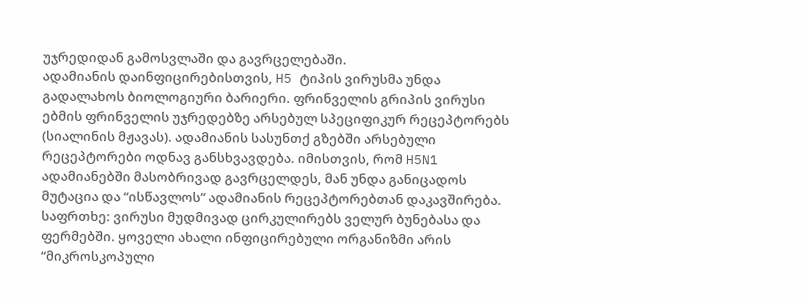უჯრედიდან გამოსვლაში და გავრცელებაში.
ადამიანის დაინფიცირებისთვის, H5 ტიპის ვირუსმა უნდა გადალახოს ბიოლოგიური ბარიერი. ფრინველის გრიპის ვირუსი ებმის ფრინველის უჯრედებზე არსებულ სპეციფიკურ რეცეპტორებს (სიალინის მჟავას). ადამიანის სასუნთქ გზებში არსებული რეცეპტორები ოდნავ განსხვავდება. იმისთვის, რომ H5N1 ადამიანებში მასობრივად გავრცელდეს, მან უნდა განიცადოს მუტაცია და “ისწავლოს” ადამიანის რეცეპტორებთან დაკავშირება.
საფრთხე: ვირუსი მუდმივად ცირკულირებს ველურ ბუნებასა და ფერმებში. ყოველი ახალი ინფიცირებული ორგანიზმი არის “მიკროსკოპული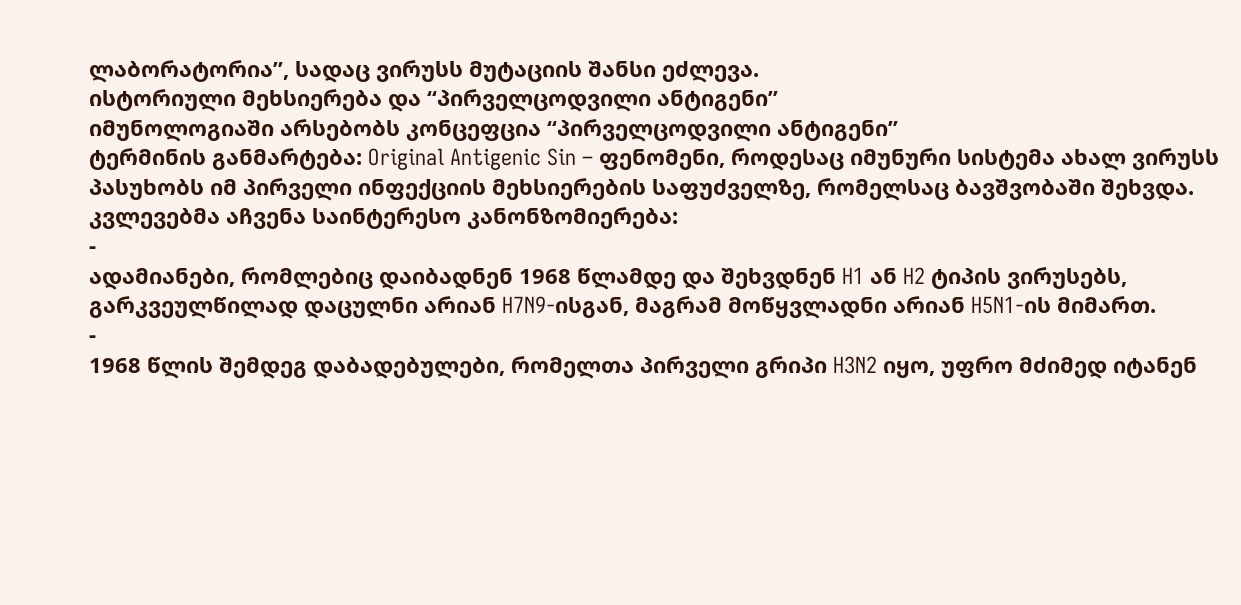ლაბორატორია”, სადაც ვირუსს მუტაციის შანსი ეძლევა.
ისტორიული მეხსიერება და “პირველცოდვილი ანტიგენი”
იმუნოლოგიაში არსებობს კონცეფცია “პირველცოდვილი ანტიგენი”
ტერმინის განმარტება: Original Antigenic Sin – ფენომენი, როდესაც იმუნური სისტემა ახალ ვირუსს პასუხობს იმ პირველი ინფექციის მეხსიერების საფუძველზე, რომელსაც ბავშვობაში შეხვდა.
კვლევებმა აჩვენა საინტერესო კანონზომიერება:
-
ადამიანები, რომლებიც დაიბადნენ 1968 წლამდე და შეხვდნენ H1 ან H2 ტიპის ვირუსებს, გარკვეულწილად დაცულნი არიან H7N9-ისგან, მაგრამ მოწყვლადნი არიან H5N1-ის მიმართ.
-
1968 წლის შემდეგ დაბადებულები, რომელთა პირველი გრიპი H3N2 იყო, უფრო მძიმედ იტანენ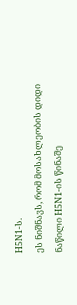H5N1-ს.
ეს ნიშნავს, რომ მოსახლეობის დიდი ნაწილი H5N1-ის წინაშე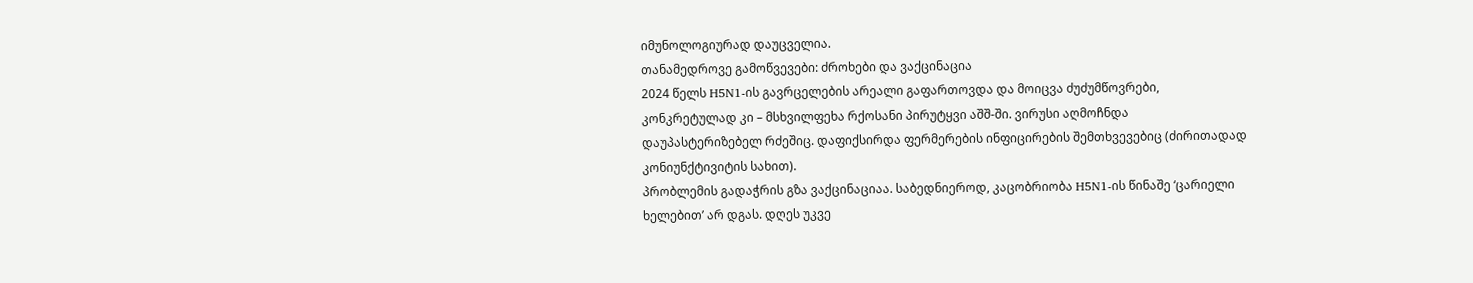იმუნოლოგიურად დაუცველია.
თანამედროვე გამოწვევები: ძროხები და ვაქცინაცია
2024 წელს H5N1-ის გავრცელების არეალი გაფართოვდა და მოიცვა ძუძუმწოვრები, კონკრეტულად კი – მსხვილფეხა რქოსანი პირუტყვი აშშ-ში. ვირუსი აღმოჩნდა დაუპასტერიზებელ რძეშიც. დაფიქსირდა ფერმერების ინფიცირების შემთხვევებიც (ძირითადად კონიუნქტივიტის სახით).
პრობლემის გადაჭრის გზა ვაქცინაციაა. საბედნიეროდ, კაცობრიობა H5N1-ის წინაშე ‘ცარიელი ხელებით’ არ დგას. დღეს უკვე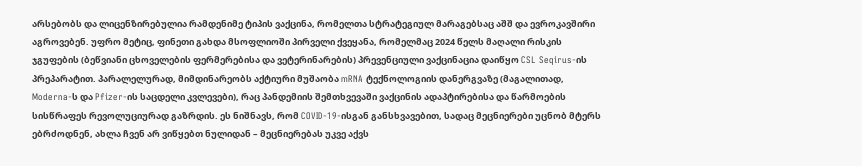არსებობს და ლიცენზირებულია რამდენიმე ტიპის ვაქცინა, რომელთა სტრატეგიულ მარაგებსაც აშშ და ევროკავშირი აგროვებენ. უფრო მეტიც, ფინეთი გახდა მსოფლიოში პირველი ქვეყანა, რომელმაც 2024 წელს მაღალი რისკის ჯგუფების (ბეწვიანი ცხოველების ფერმერებისა და ვეტერინარების) პრევენციული ვაქცინაცია დაიწყო CSL Seqirus-ის პრეპარატით. პარალელურად, მიმდინარეობს აქტიური მუშაობა mRNA ტექნოლოგიის დანერგვაზე (მაგალითად, Moderna-ს და Pfizer-ის საცდელი კვლევები), რაც პანდემიის შემთხვევაში ვაქცინის ადაპტირებისა და წარმოების სისწრაფეს რევოლუციურად გაზრდის. ეს ნიშნავს, რომ COVID-19-ისგან განსხვავებით, სადაც მეცნიერები უცნობ მტერს ებრძოდნენ, ახლა ჩვენ არ ვიწყებთ ნულიდან – მეცნიერებას უკვე აქვს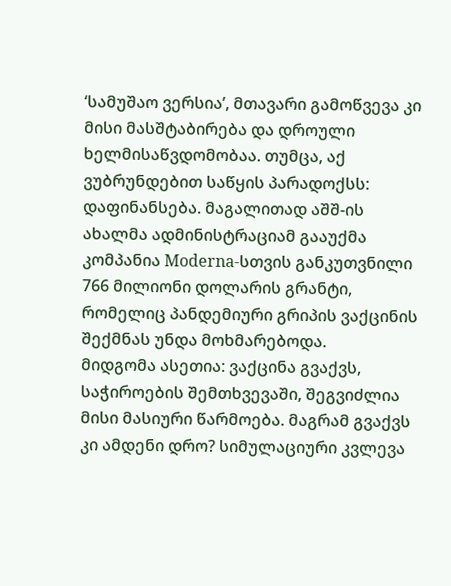‘სამუშაო ვერსია’, მთავარი გამოწვევა კი მისი მასშტაბირება და დროული ხელმისაწვდომობაა. თუმცა, აქ ვუბრუნდებით საწყის პარადოქსს: დაფინანსება. მაგალითად აშშ-ის ახალმა ადმინისტრაციამ გააუქმა კომპანია Moderna-სთვის განკუთვნილი 766 მილიონი დოლარის გრანტი, რომელიც პანდემიური გრიპის ვაქცინის შექმნას უნდა მოხმარებოდა.
მიდგომა ასეთია: ვაქცინა გვაქვს, საჭიროების შემთხვევაში, შეგვიძლია მისი მასიური წარმოება. მაგრამ გვაქვს კი ამდენი დრო? სიმულაციური კვლევა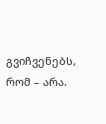გვიჩვენებს, რომ – არა.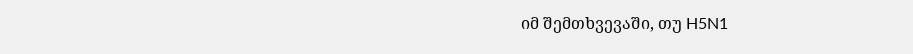იმ შემთხვევაში, თუ H5N1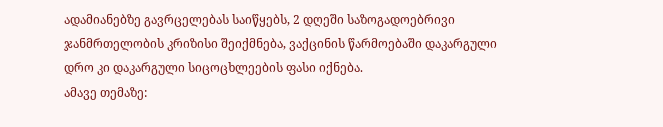ადამიანებზე გავრცელებას საიწყებს, 2 დღეში საზოგადოებრივი ჯანმრთელობის კრიზისი შეიქმნება, ვაქცინის წარმოებაში დაკარგული დრო კი დაკარგული სიცოცხლეების ფასი იქნება.
ამავე თემაზე: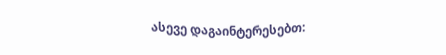ასევე დაგაინტერესებთ: